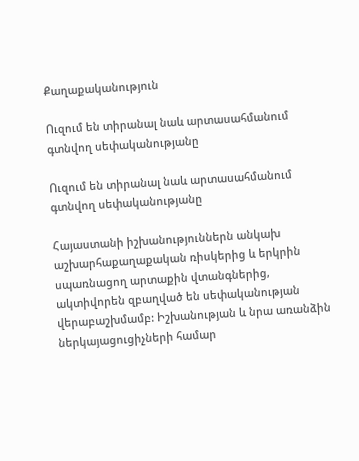Քաղաքականություն

Ուզում են տիրանալ նաև արտասահմանում գտնվող սեփականությանը

Ուզում են տիրանալ նաև արտասահմանում գտնվող սեփականությանը

Հայաստանի իշխանություններն անկախ աշխարհաքաղաքական ռիսկերից և երկրին սպառնացող արտաքին վտանգներից, ակտիվորեն զբաղված են սեփականության վերաբաշխմամբ: Իշխանության և նրա առանձին ներկայացուցիչների համար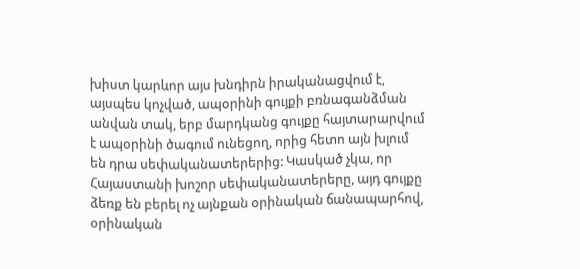խիստ կարևոր այս խնդիրն իրականացվում է, այսպես կոչված, ապօրինի գույքի բռնագանձման անվան տակ, երբ մարդկանց գույքը հայտարարվում է ապօրինի ծագում ունեցող, որից հետո այն խլում են դրա սեփականատերերից: Կասկած չկա, որ Հայաստանի խոշոր սեփականատերերը, այդ գույքը ձեռք են բերել ոչ այնքան օրինական ճանապարհով,  օրինական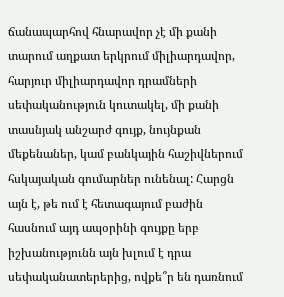ճանապարհով հնարավոր չէ մի քանի տարում աղքատ երկրում միլիարդավոր, հարյուր միլիարդավոր դրամների սեփականություն կուտակել, մի քանի տասնյակ անշարժ գույք, նույնքան մեքենաներ, կամ բանկային հաշիվներում հսկայական գումարներ ունենալ: Հարցն այն է, թե ում է հետագայում բաժին հասնում այդ ապօրինի գույքը երբ իշխանությունն այն խլում է դրա սեփականատերերից, ովքե՞ր են դառնում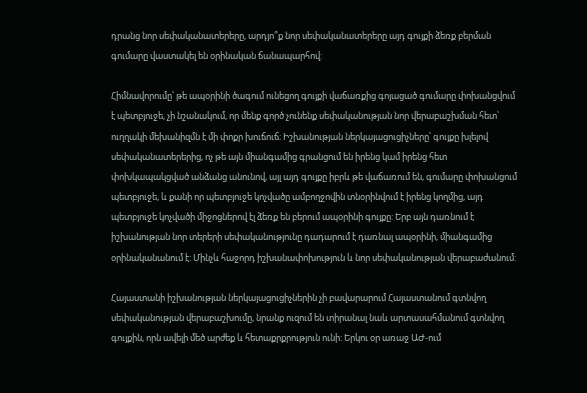դրանց նոր սեփականատերերը, արդյո՞ք նոր սեփականատերերը այդ գույքի ձեռք բերման գումարը վաստակել են օրինական ճանապարհով:

Հիմնավորումը՝ թե ապօրինի ծագում ունեցող գույքի վաճառքից գոյացած գումարը փոխանցվում է պետբյուջե, չի նշանակում, որ մենք գործ չունենք սեփականության նոր վերաբաշխման հետ՝ ուղղակի մեխանիզմն է մի փոքր խուճուճ։ Իշխանության ներկայացուցիչները՝ գույքը խլելով սեփականատերերից, ոչ թե այն միանգամից գրանցում են իրենց կամ իրենց հետ փոխկապակցված անձանց անունով, այլ այդ գույքը իբրև թե վաճառում են, գումարը փոխանցում պետբյուջե, և քանի որ պետբյուջե կոչվածը ամբողջովին տնօրինվում է իրենց կողմից, այդ պետբյուջե կոչվածի միջոցներով էլ ձեռք են բերում ապօրինի գույքը: Երբ այն դառնում է իշխանության նոր տերերի սեփականությունը դադարում է դառնալ ապօրինի, միանգամից օրինականանում է: Մինչև հաջորդ իշխանափոխություն և նոր սեփականության վերաբաժանում:

Հայաստանի իշխանության ներկայացուցիչներին չի բավարարում Հայաստանում գտնվող սեփականության վերաբաշխումը, նրանք ուզում են տիրանալ նաև արտասահմանում գտնվող գույքին, որն ավելի մեծ արժեք և հետաքրքրություն ունի: Երկու օր առաջ ԱԺ-ում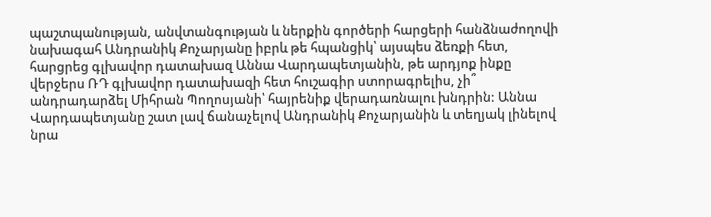պաշտպանության, անվտանգության և ներքին գործերի հարցերի հանձնաժողովի նախագահ Անդրանիկ Քոչարյանը իբրև թե հպանցիկ՝ այսպես ձեռքի հետ, հարցրեց գլխավոր դատախազ Աննա Վարդապետյանին, թե արդյոք ինքը վերջերս ՌԴ գլխավոր դատախազի հետ հուշագիր ստորագրելիս, չի՞ անդրադարձել Միհրան Պողոսյանի՝ հայրենիք վերադառնալու խնդրին: Աննա Վարդապետյանը շատ լավ ճանաչելով Անդրանիկ Քոչարյանին և տեղյակ լինելով նրա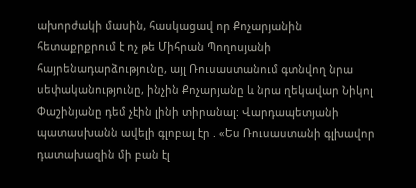ախորժակի մասին, հասկացավ որ Քոչարյանին հետաքրքրում է ոչ թե Միհրան Պողոսյանի հայրենադարձությունը, այլ Ռուսաստանում գտնվող նրա սեփականությունը, ինչին Քոչարյանը և նրա ղեկավար Նիկոլ Փաշինյանը դեմ չէին լինի տիրանալ: Վարդապետյանի պատասխանն ավելի գլոբալ էր . «Ես Ռուսաստանի գլխավոր դատախազին մի բան էլ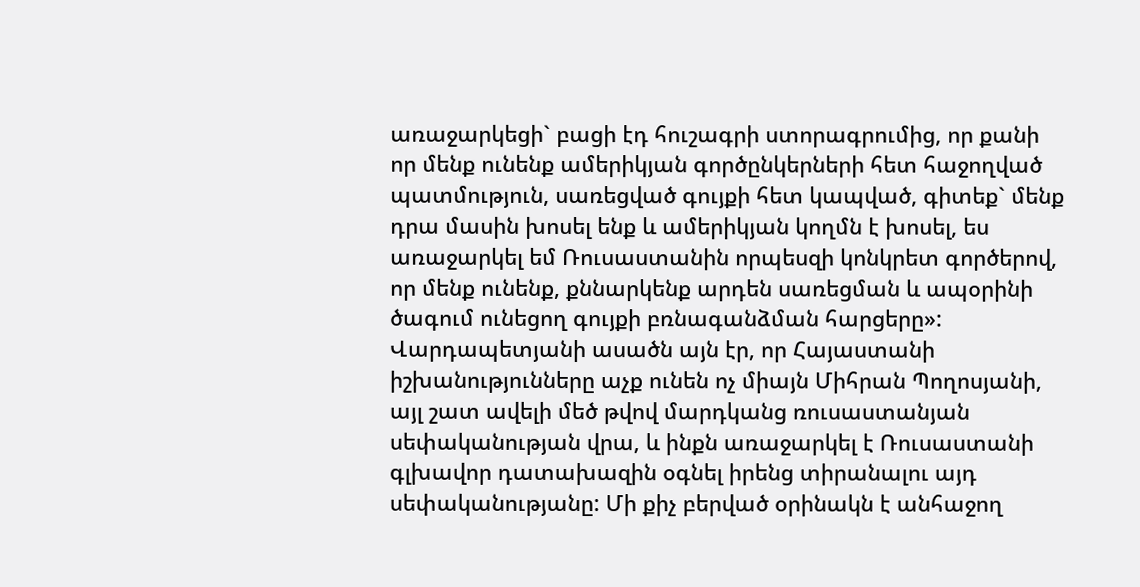առաջարկեցի` բացի էդ հուշագրի ստորագրումից, որ քանի որ մենք ունենք ամերիկյան գործընկերների հետ հաջողված պատմություն, սառեցված գույքի հետ կապված, գիտեք` մենք դրա մասին խոսել ենք և ամերիկյան կողմն է խոսել, ես առաջարկել եմ Ռուսաստանին որպեսզի կոնկրետ գործերով, որ մենք ունենք, քննարկենք արդեն սառեցման և ապօրինի ծագում ունեցող գույքի բռնագանձման հարցերը»: Վարդապետյանի ասածն այն էր, որ Հայաստանի իշխանությունները աչք ունեն ոչ միայն Միհրան Պողոսյանի, այլ շատ ավելի մեծ թվով մարդկանց ռուսաստանյան սեփականության վրա, և ինքն առաջարկել է Ռուսաստանի գլխավոր դատախազին օգնել իրենց տիրանալու այդ սեփականությանը: Մի քիչ բերված օրինակն է անհաջող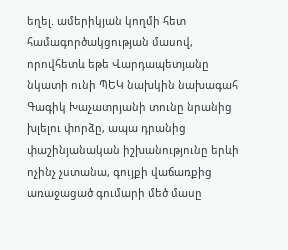եղել. ամերիկյան կողմի հետ համագործակցության մասով, որովհետև եթե Վարդապետյանը նկատի ունի ՊԵԿ նախկին նախագահ Գագիկ Խաչատրյանի տունը նրանից խլելու փորձը, ապա դրանից փաշինյանական իշխանությունը երևի ոչինչ չստանա, գույքի վաճառքից առաջացած գումարի մեծ մասը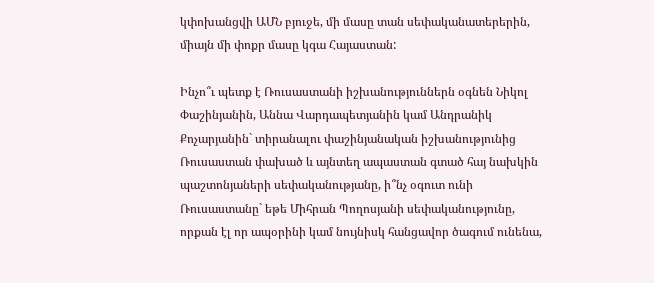կփոխանցվի ԱՄՆ բյուջե, մի մասը տան սեփականատերերին, միայն մի փոքր մասը կգա Հայաստան:

Ինչո՞ւ պետք է Ռուսաստանի իշխանություններն օգնեն Նիկոլ Փաշինյանին, Աննա Վարդապետյանին կամ Անդրանիկ Քոչարյանին` տիրանալու փաշինյանական իշխանությունից Ռուսաստան փախած և այնտեղ ապաստան գտած հայ նախկին պաշտոնյաների սեփականությանը, ի՞նչ օգուտ ունի Ռուսաստանը` եթե Միհրան Պողոսյանի սեփականությունը, որքան էլ որ ապօրինի կամ նույնիսկ հանցավոր ծագում ունենա,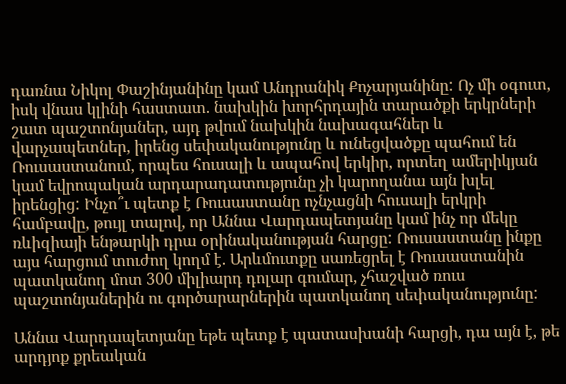դառնա Նիկոլ Փաշինյանինը կամ Անդրանիկ Քոչարյանինը: Ոչ մի օգուտ, իսկ վնաս կլինի հաստատ. նախկին խորհրդային տարածքի երկրների շատ պաշտոնյաներ, այդ թվում նախկին նախագահներ և վարչապետներ, իրենց սեփականությունը և ունեցվածքը պահում են Ռուսաստանում, որպես հուսալի և ապահով երկիր, որտեղ ամերիկյան կամ եվրոպական արդարադատությունը չի կարողանա այն խլել իրենցից: Ինչո՞ւ պետք է Ռուսաստանը ոչնչացնի հուսալի երկրի համբավը, թույլ տալով, որ Աննա Վարդապետյանը կամ ինչ որ մեկը ռևիզիայի ենթարկի դրա օրինականության հարցը: Ռուսաստանը ինքը այս հարցում տուժող կողմ է. Արևմուտքը սառեցրել է Ռուսաստանին պատկանող մոտ 300 միլիարդ դոլար գումար, չհաշված ռուս պաշտոնյաներին ու գործարարներին պատկանող սեփականությունը:

Աննա Վարդապետյանը եթե պետք է պատասխանի հարցի, դա այն է, թե արդյոք քրեական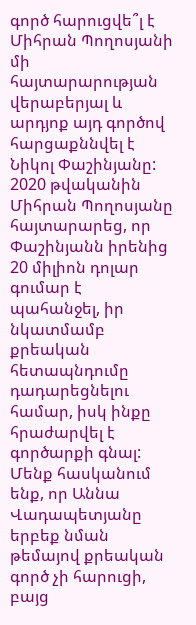գործ հարուցվե՞լ է Միհրան Պողոսյանի մի հայտարարության վերաբերյալ և արդյոք այդ գործով հարցաքննվել է Նիկոլ Փաշինյանը: 2020 թվականին Միհրան Պողոսյանը հայտարարեց, որ Փաշինյանն իրենից 20 միլիոն դոլար գումար է պահանջել, իր նկատմամբ քրեական հետապնդումը դադարեցնելու համար, իսկ ինքը հրաժարվել է գործարքի գնալ: Մենք հասկանում ենք, որ Աննա Վադապետյանը երբեք նման թեմայով քրեական գործ չի հարուցի, բայց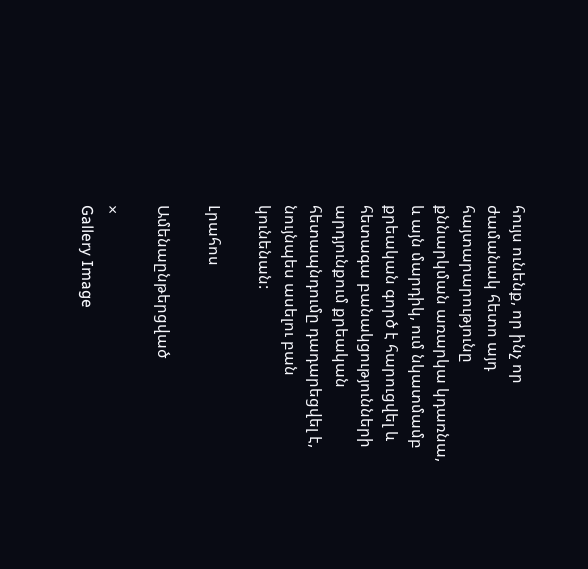հույս ունենք, որ ինչ որ ժամանակ հետո այդ հայտարարությունը քննարկման առարկա կդառնա, և այն մարդիկ, ում նկատմամբ քրեական գործ է հարուցվել և հետագա բանակցությունների արդյունքում քրեական հետապնդումը դադարեցվել է, նույնպես ասելու բան կունենան:

Լրահոս

Ամենաընթերցված

×
Gallery Image